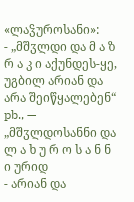«ლაჴუროსანი»:
- „მშჳლდი და მ ა ზ რ ა კ ი აქუნდეს-ყე, უგბილ არიან და არა შეიწყალებენ“ pb., — „მშჳლდოსანნი და ლ ა ხ უ რ ო ს ა ნ ნ ი ურიდ
- არიან და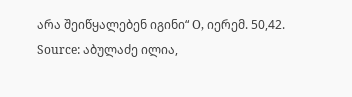არა შეიწყალებენ იგინი“ O, იერემ. 50,42.
Source: აბულაძე ილია,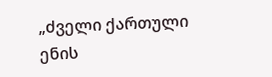„ძველი ქართული ენის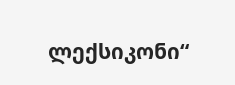ლექსიკონი“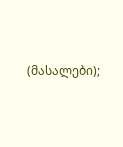(მასალები);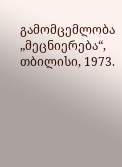გამომცემლობა „მეცნიერება“, თბილისი, 1973.